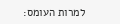למרות העומס: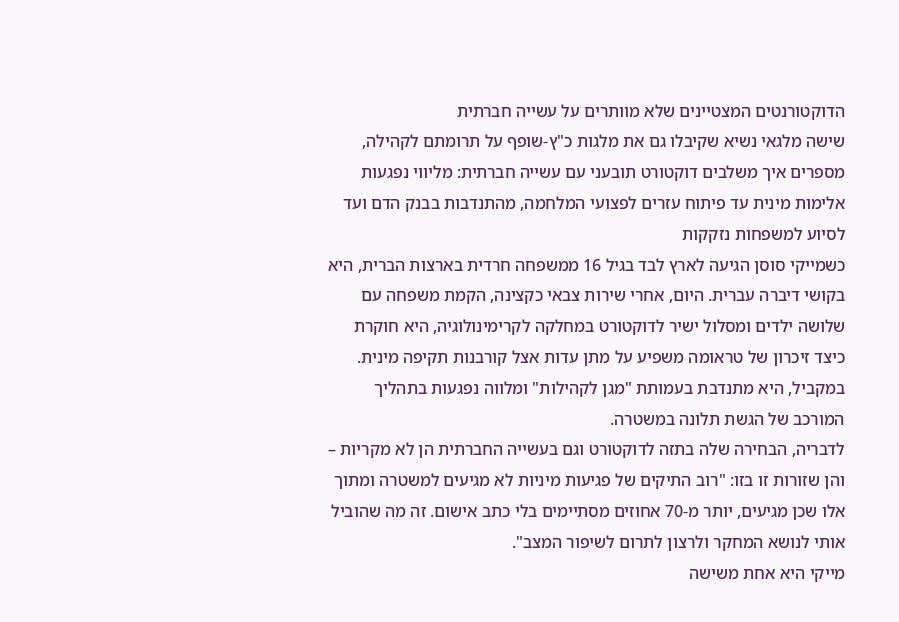הדוקטורנטים המצטיינים שלא מוותרים על עשייה חברתית
שישה מלגאי נשיא שקיבלו גם את מלגות כ"ץ-שופף על תרומתם לקהילה, מספרים איך משלבים דוקטורט תובעני עם עשייה חברתית: מליווי נפגעות אלימות מינית עד פיתוח עזרים לפצועי המלחמה, מהתנדבות בבנק הדם ועד לסיוע למשפחות נזקקות
כשמייקי סוסן הגיעה לארץ לבד בגיל 16 ממשפחה חרדית בארצות הברית, היא בקושי דיברה עברית. היום, אחרי שירות צבאי כקצינה, הקמת משפחה עם שלושה ילדים ומסלול ישיר לדוקטורט במחלקה לקרימינולוגיה, היא חוקרת כיצד זיכרון של טראומה משפיע על מתן עדות אצל קורבנות תקיפה מינית. במקביל, היא מתנדבת בעמותת "מגן לקהילות" ומלווה נפגעות בתהליך המורכב של הגשת תלונה במשטרה.
לדבריה, הבחירה שלה בתזה לדוקטורט וגם בעשייה החברתית הן לא מקריות – והן שזורות זו בזו: "רוב התיקים של פגיעות מיניות לא מגיעים למשטרה ומתוך אלו שכן מגיעים, יותר מ-70 אחוזים מסתיימים בלי כתב אישום. זה מה שהוביל אותי לנושא המחקר ולרצון לתרום לשיפור המצב".
מייקי היא אחת משישה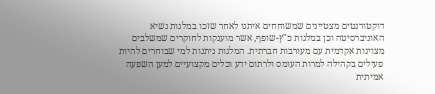דוקטורנטים מצטיינים שמשוחחים איתנו לאחר שזכו במלגות נשיא האוניברסיטה וכן במלגות כ"ץ-שופף, אשר מוענקות לחוקרים שמשלבים מצוינות אקדמית עם מעורבות חברתית. המלגות ניתנות למי שבוחרים להיות פעילים בקהילה למרות העומס ולרתום ידע וכלים מקצועיים למען השפעה אמיתית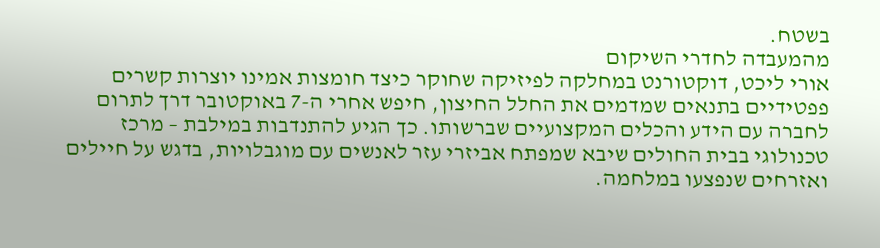בשטח.
מהמעבדה לחדרי השיקום
אורי ליכט, דוקטורנט במחלקה לפיזיקה שחוקר כיצד חומצות אמינו יוצרות קשרים פפטידיים בתנאים שמדמים את החלל החיצון, חיפש אחרי ה-7 באוקטובר דרך לתרום לחברה עם הידע והכלים המקצועיים שברשותו. כך הגיע להתנדבות במילבת – מרכז טכנולוגי בבית החולים שיבא שמפתח אביזרי עזר לאנשים עם מוגבלויות, בדגש על חיילים ואזרחים שנפצעו במלחמה.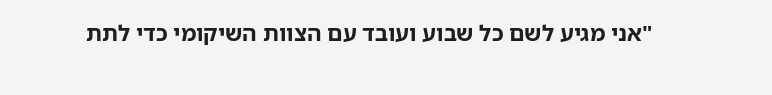"אני מגיע לשם כל שבוע ועובד עם הצוות השיקומי כדי לתת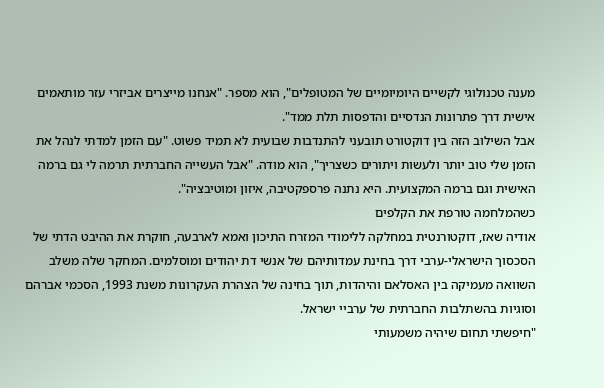מענה טכנולוגי לקשיים היומיומיים של המטופלים", הוא מספר. "אנחנו מייצרים אביזרי עזר מותאמים אישית דרך פתרונות הנדסיים והדפסות תלת ממד".
אבל השילוב הזה בין דוקטורט תובעני להתנדבות שבועית לא תמיד פשוט. "עם הזמן למדתי לנהל את הזמן שלי טוב יותר ולעשות ויתורים כשצריך", הוא מודה. "אבל העשייה החברתית תרמה לי גם ברמה האישית וגם ברמה המקצועית. היא נתנה פרספקטיבה, איזון ומוטיבציה".
כשהמלחמה טורפת את הקלפים
אודיה שאז, דוקטורנטית במחלקה ללימודי המזרח התיכון ואמא לארבעה, חוקרת את ההיבט הדתי של הסכסוך הישראלי-ערבי דרך בחינת עמדותיהם של אנשי דת יהודים ומוסלמים. המחקר שלה משלב השוואה מעמיקה בין האסלאם והיהדות, תוך בחינה של הצהרת העקרונות משנת 1993, הסכמי אברהם וסוגיות בהשתלבות החברתית של ערביי ישראל.
"חיפשתי תחום שיהיה משמעותי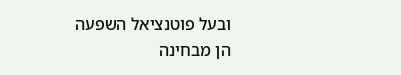ובעל פוטנציאל השפעה הן מבחינה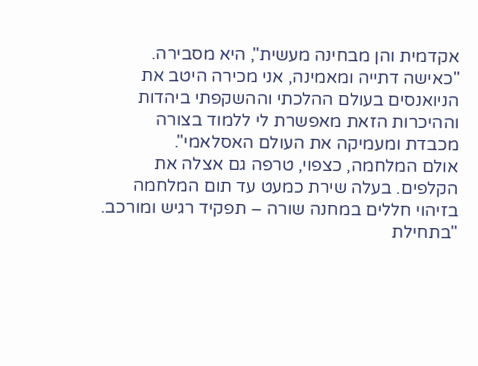אקדמית והן מבחינה מעשית", היא מסבירה. "כאישה דתייה ומאמינה, אני מכירה היטב את הניואנסים בעולם ההלכתי וההשקפתי ביהדות וההיכרות הזאת מאפשרת לי ללמוד בצורה מכבדת ומעמיקה את העולם האסלאמי".
אולם המלחמה, כצפוי, טרפה גם אצלה את הקלפים. בעלה שירת כמעט עד תום המלחמה בזיהוי חללים במחנה שורה – תפקיד רגיש ומורכב. "בתחילת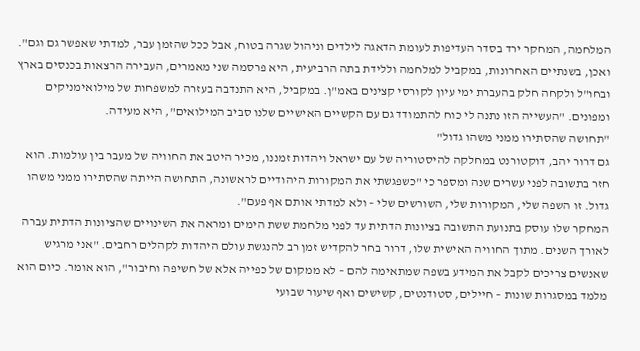המלחמה, המחקר ירד בסדר העדיפות לעומת הדאגה לילדים וניהול שגרה בטוח, אבל ככל שהזמן עבר, למדתי שאפשר גם וגם".
ואכן, בשנתיים האחרונות, במקביל למלחמה וללידת בתה הרביעית, היא פרסמה שני מאמרים, העבירה הרצאות בכנסים בארץ ובחו"ל ולקחה חלק בהעברת ימי עיון לקורסי קצינים באמ"ן. במקביל, היא התנדבה בעזרה למשפחות של מילואימניקים ומפונים. "העשייה הזו נתנה לי כוח להתמודד גם עם הקשיים האישיים שלנו סביב המילואים", היא מעידה.
"תחושה שהסתירו ממני משהו גדול"
גם דרור יהב, דוקטורנט במחלקה להיסטוריה של עם ישראל ויהדות זמננו, מכיר היטב את החוויה של מעבר בין עולמות. הוא חזר בתשובה לפני עשרים שנה ומספר כי "כשפגשתי את המקורות היהודיים לראשונה, התחושה הייתה שהסתירו ממני משהו גדול. זו השפה שלי, המקורות שלי, השורשים שלי – ולא למדתי אותם אף פעם".
המחקר שלו עוסק בתנועת התשובה בציונות הדתית עד לפני מלחמת ששת הימים ומראה את השינויים שהציונות הדתית עברה לאורך השנים. מתוך החוויה האישית שלו, דרור בחר להקדיש זמן רב להנגשת עולם היהדות לקהלים רחבים. "אני מרגיש שאנשים צריכים לקבל את המידע בשפה שמתאימה להם – לא ממקום של כפייה אלא של חשיפה וחיבור", הוא אומר. כיום הוא מלמד במסגרות שונות – חיילים, סטודנטים, קשישים ואף שיעור שבועי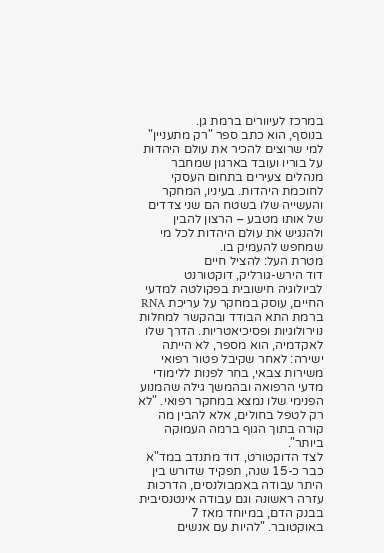במרכז לעיוורים ברמת גן.
בנוסף, הוא כתב ספר "רק מתעניין" למי שרוצים להכיר את עולם היהדות על בוריו ועובד בארגון שמחבר מנהלים צעירים בתחום העסקי לחוכמת היהדות. בעיניו, המחקר והעשייה שלו בשטח הם שני צדדים של אותו מטבע – הרצון להבין ולהנגיש את עולם היהדות לכל מי שמחפש להעמיק בו.
מטרת העל: להציל חיים
דוד הירש-גורליק, דוקטורנט לביולוגיה חישובית בפקולטה למדעי החיים, עוסק במחקר על עריכת RNA ברמת התא הבודד ובהקשר למחלות נוירולוגיות ופסיכיאטריות. הדרך שלו לאקדמיה, הוא מספר, לא הייתה ישירה: לאחר שקיבל פטור רפואי משירות צבאי, בחר לפנות ללימודי מדעי הרפואה ובהמשך גילה שהמנוע הפנימי שלו נמצא במחקר רפואי. "לא רק לטפל בחולים, אלא להבין מה קורה בתוך הגוף ברמה העמוקה ביותר".
לצד הדוקטורט, דוד מתנדב במד"א כבר כ-15 שנה, תפקיד שדורש בין היתר עבודה באמבולנסים, הדרכות עזרה ראשונה וגם עבודה אינטנסיבית בבנק הדם, במיוחד מאז 7 באוקטובר. "להיות עם אנשים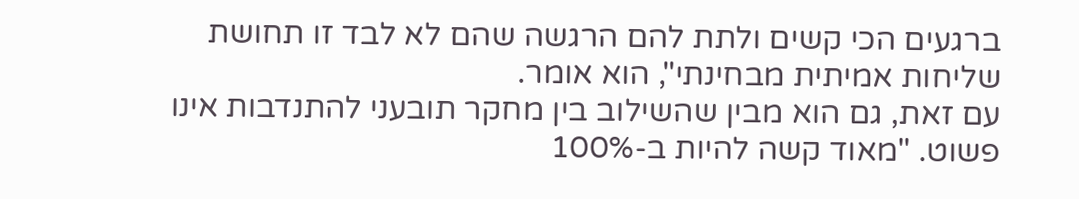ברגעים הכי קשים ולתת להם הרגשה שהם לא לבד זו תחושת שליחות אמיתית מבחינתי", הוא אומר.
עם זאת, גם הוא מבין שהשילוב בין מחקר תובעני להתנדבות אינו פשוט. "מאוד קשה להיות ב-100%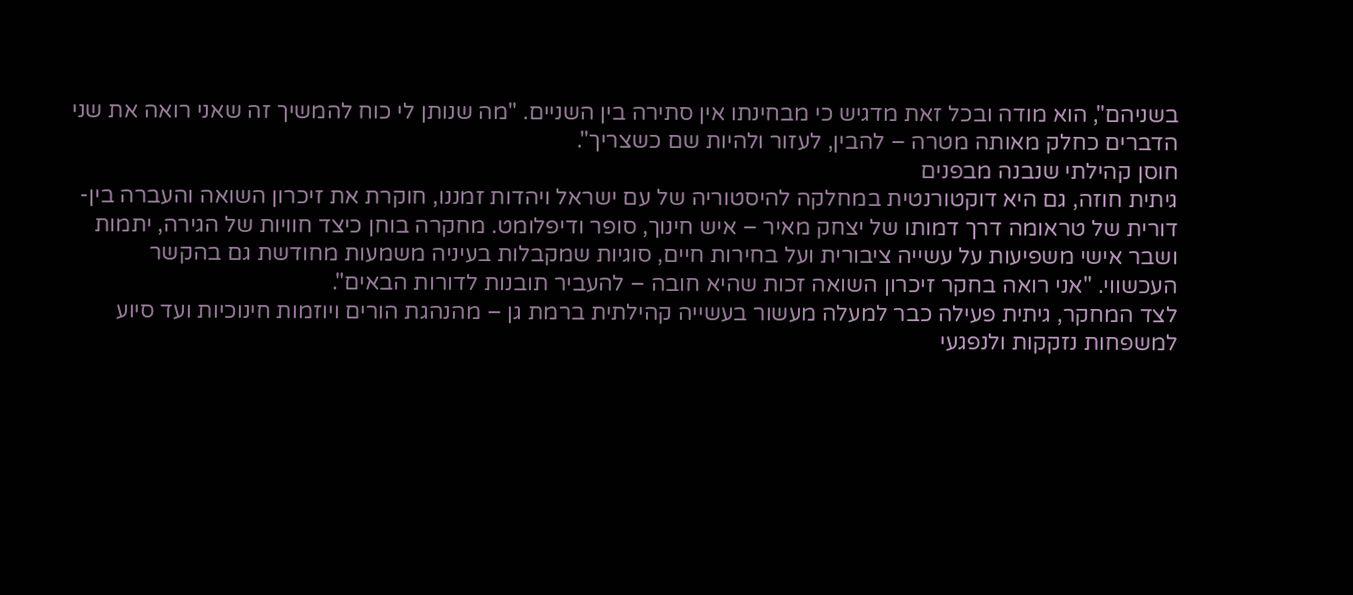בשניהם", הוא מודה ובכל זאת מדגיש כי מבחינתו אין סתירה בין השניים. "מה שנותן לי כוח להמשיך זה שאני רואה את שני הדברים כחלק מאותה מטרה – להבין, לעזור ולהיות שם כשצריך".
חוסן קהילתי שנבנה מבפנים
גיתית חוזה, גם היא דוקטורנטית במחלקה להיסטוריה של עם ישראל ויהדות זמננו, חוקרת את זיכרון השואה והעברה בין-דורית של טראומה דרך דמותו של יצחק מאיר – איש חינוך, סופר ודיפלומט. מחקרה בוחן כיצד חוויות של הגירה, יתמות ושבר אישי משפיעות על עשייה ציבורית ועל בחירות חיים, סוגיות שמקבלות בעיניה משמעות מחודשת גם בהקשר העכשווי. "אני רואה בחקר זיכרון השואה זכות שהיא חובה – להעביר תובנות לדורות הבאים".
לצד המחקר, גיתית פעילה כבר למעלה מעשור בעשייה קהילתית ברמת גן – מהנהגת הורים ויוזמות חינוכיות ועד סיוע למשפחות נזקקות ולנפגעי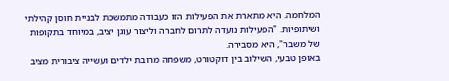המלחמה. היא מתארת את הפעילות הזו כעבודה מתמשכת לבניית חוסן קהילתי ושיתופיות. "הפעילות נועדה לתרום לחברה וליצור עוגן יציב, במיוחד בתקופות של משבר", היא מסבירה.
באופן טבעי, השילוב בין דוקטורט, משפחה מרובת ילדים ועשייה ציבורית מציב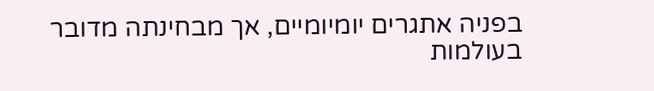בפניה אתגרים יומיומיים, אך מבחינתה מדובר בעולמות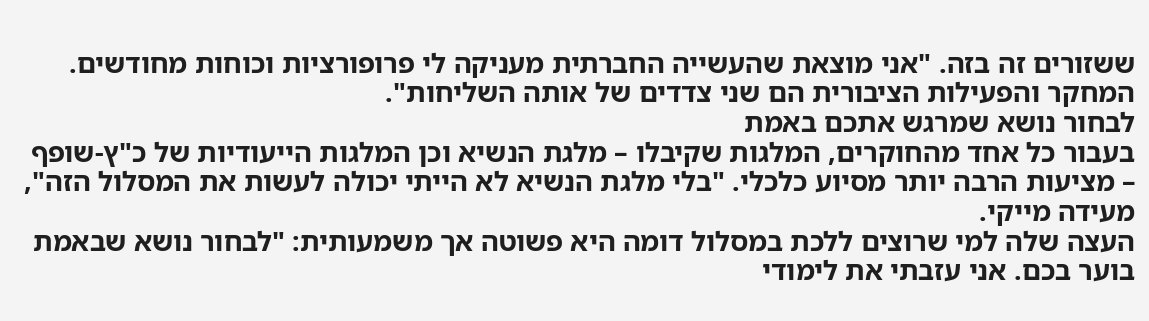ששזורים זה בזה. "אני מוצאת שהעשייה החברתית מעניקה לי פרופורציות וכוחות מחודשים. המחקר והפעילות הציבורית הם שני צדדים של אותה השליחות".
לבחור נושא שמרגש אתכם באמת
בעבור כל אחד מהחוקרים, המלגות שקיבלו – מלגת הנשיא וכן המלגות הייעודיות של כ"ץ-שופף – מציעות הרבה יותר מסיוע כלכלי. "בלי מלגת הנשיא לא הייתי יכולה לעשות את המסלול הזה", מעידה מייקי.
העצה שלה למי שרוצים ללכת במסלול דומה היא פשוטה אך משמעותית: "לבחור נושא שבאמת בוער בכם. אני עזבתי את לימודי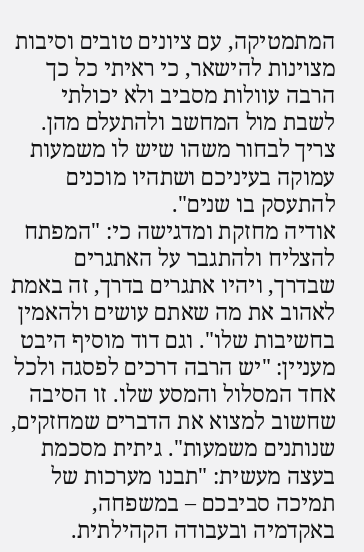המתמטיקה, עם ציונים טובים וסיבות מצוינות להישאר, כי ראיתי כל כך הרבה עוולות מסביב ולא יכולתי לשבת מול המחשב ולהתעלם מהן. צריך לבחור משהו שיש לו משמעות עמוקה בעיניכם ושתהיו מוכנים להתעסק בו שנים".
אודיה מחזקת ומדגישה כי: "המפתח להצליח ולהתגבר על האתגרים שבדרך, ויהיו אתגרים בדרך, זה באמת לאהוב את מה שאתם עושים ולהאמין בחשיבות שלו". וגם דוד מוסיף היבט מעניין: "יש הרבה דרכים לפסגה ולכל אחד המסלול והמסע שלו. זו הסיבה שחשוב למצוא את הדברים שמחזקים, שנותנים משמעות". גיתית מסכמת בעצה מעשית: "תבנו מערכות של תמיכה סביבכם – במשפחה, באקדמיה ובעבודה הקהילתית.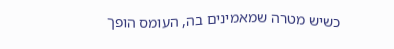כשיש מטרה שמאמינים בה, העומס הופך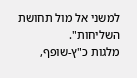למשני אל מול תחושת השליחות".
מלגות כ"ץ-שופף,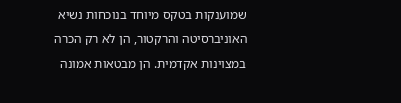שמוענקות בטקס מיוחד בנוכחות נשיא האוניברסיטה והרקטור, הן לא רק הכרה במצוינות אקדמית. הן מבטאות אמונה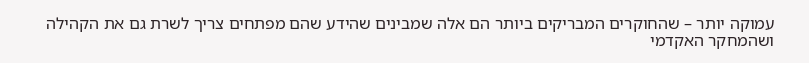עמוקה יותר – שהחוקרים המבריקים ביותר הם אלה שמבינים שהידע שהם מפתחים צריך לשרת גם את הקהילה ושהמחקר האקדמי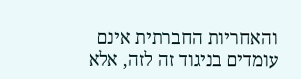והאחריות החברתית אינם עומדים בניגוד זה לזה, אלא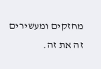מחזקים ומעשירים זה את זה.